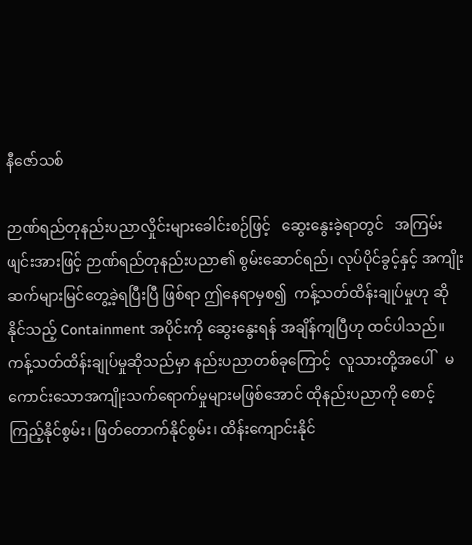နီဇော်သစ်

ဉာဏ်ရည်တုနည်းပညာလှိုင်းများခေါင်းစဉ်ဖြင့်   ဆွေးနွေးခဲ့ရာတွင်   အကြမ်းဖျင်းအားဖြင့် ဉာဏ်ရည်တုနည်းပညာ၏ စွမ်းဆောင်ရည်၊ လုပ်ပိုင်ခွင့်နှင့် အကျိုးဆက်များမြင်တွေ့ခဲ့ရပြီးပြီ ဖြစ်ရာ ဤနေရာမှစ၍  ကန့်သတ်ထိန်းချုပ်မှုဟု ဆိုနိုင်သည့် Containment အပိုင်းကို ဆွေးနွေးရန် အချိန်ကျပြီဟု ထင်ပါသည်။ ကန့်သတ်ထိန်းချုပ်မှုဆိုသည်မှာ နည်းပညာတစ်ခုကြောင့်  လူသားတို့အပေါ်   မကောင်းသောအကျိုးသက်ရောက်မှုများမဖြစ်အောင် ထိုနည်းပညာကို စောင့်ကြည့်နိုင်စွမ်း၊ ဖြတ်တောက်နိုင်စွမ်း၊ ထိန်းကျောင်းနိုင်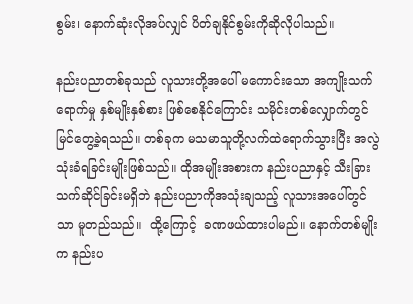စွမ်း၊ နောက်ဆုံးလိုအပ်လျှင် ပိတ်ချနိုင်စွမ်းကိုဆိုလိုပါသည်။

နည်းပညာတစ်ခုသည် လူသားတို့အပေါ် မကောင်းသော အကျိုးသက်ရောက်မှု နှစ်မျိုးနှစ်စား ဖြစ်စေနိုင်ကြောင်း သမိုင်းတစ်လျှောက်တွင် မြင်တွေ့ခဲ့ရသည်။ တစ်ခုက မသမာသူတို့လက်ထဲရောက်သွားပြီး အလွဲသုံးခံရခြင်းမျိုးဖြစ်သည်။ ထိုအမျိုးအစားက နည်းပညာနှင့် သီးခြားသက်ဆိုင်ခြင်းမရှိဘဲ နည်းပညာကိုအသုံးချသည့် လူသားအပေါ်တွင်သာ မူတည်သည်။  ထို့ကြောင့်  ခဏဖယ်ထားပါမည်။ နောက်တစ်မျိုးက နည်းပ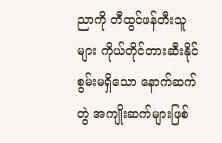ညာကို တီထွင်ဖန်တီးသူများ ကိုယ်တိုင်တားဆီးနိုင်စွမ်းမရှိသော နောက်ဆက်တွဲ အကျိုးဆက်များဖြစ်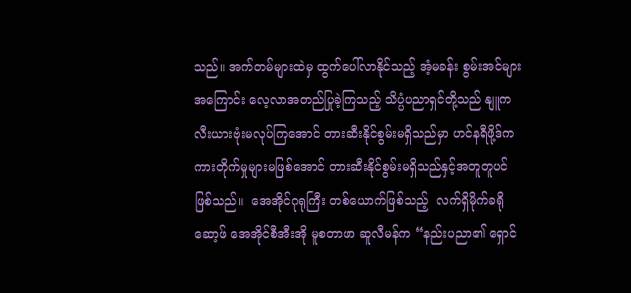သည်။ အက်တမ်များထဲမှ ထွက်ပေါ်လာနိုင်သည့် အံ့မခန်း စွမ်းအင်များအကြောင်း လေ့လာအတည်ပြုခဲ့ကြသည့် သိပ္ပံပညာရှင်တို့သည် နျူကလီးယားဗုံးမလုပ်ကြအောင် တားဆီးနိုင်စွမ်းမရှိသည်မှာ ဟင်နရီဖို့ဒ်က ကားတိုက်မှုများမဖြစ်အောင် တားဆီးနိုင်စွမ်းမရှိသည်နှင့်အတူတူပင်ဖြစ်သည်။  အေအိုင်ဂုရုကြီး တစ်ယောက်ဖြစ်သည့်  လက်ရှိမိုက်ခရိုဆော့ဖ် အေအိုင်စီအီးအို မူစတာဖာ ဆူလီမန်က “နည်းပညာ၏ ရှောင်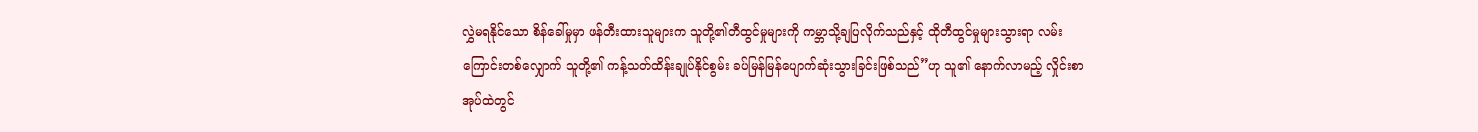လွှဲမရနိုင်သော စိန်ခေါ်မှုမှာ ဖန်တီးထားသူများက သူတို့၏တီထွင်မှုများကို ကမ္ဘာသို့ချပြလိုက်သည်နှင့် ထိုတီထွင်မှုများသွားရာ လမ်းကြောင်းတစ်လျှောက် သူတို့၏ ကန့်သတ်ထိန်းချုပ်နိုင်စွမ်း ခပ်မြန်မြန်ပျောက်ဆုံးသွားခြင်းဖြစ်သည်”ဟု သူ၏ နောက်လာမည့် လှိုင်းစာအုပ်ထဲတွင်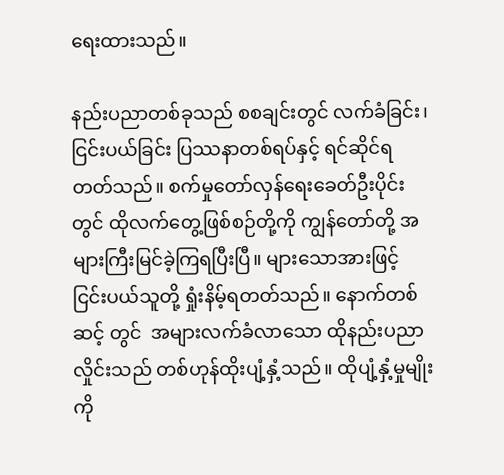ရေးထားသည်။

နည်းပညာတစ်ခုသည် စစချင်းတွင် လက်ခံခြင်း၊ ငြင်းပယ်ခြင်း ပြဿနာတစ်ရပ်နှင့် ရင်ဆိုင်ရတတ်သည်။ စက်မှုတော်လှန်ရေးခေတ်ဦးပိုင်းတွင် ထိုလက်တွေ့ဖြစ်စဉ်တို့ကို ကျွန်တော်တို့ အများကြီးမြင်ခဲ့ကြရပြီးပြီ။ များသောအားဖြင့် ငြင်းပယ်သူတို့ ရှုံးနိမ့်ရတတ်သည်။ နောက်တစ်ဆင့် တွင်  အများလက်ခံလာသော ထိုနည်းပညာလှိုင်းသည် တစ်ဟုန်ထိုးပျံ့နှံ့သည်။ ထိုပျံ့နှံ့မှုမျိုးကို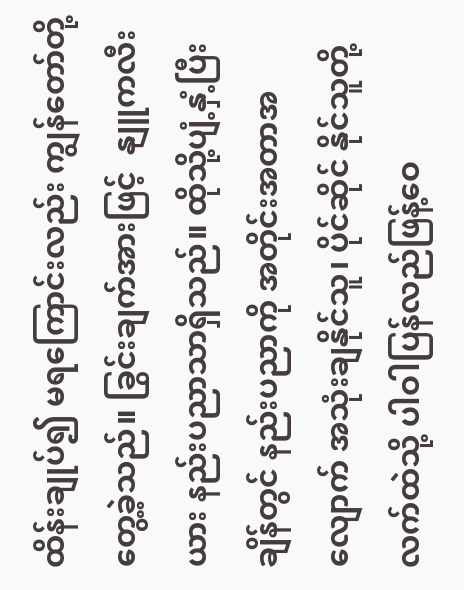ထိန်းချုပ်၍ မရကြောင်းလည်း ကျွန်တော်တို့  တွေ့ခဲ့သည်။ ခြွင်းချက်အားဖြင့်  နျူကလီးယား နည်းပညာသာရှိသည်။ ထိုသို့ပျံ့နှံ့ပြီးချိန်တွင် နည်းပညာကို အတိုင်းအတာအလျောက် အသုံးချနိုင်သူ၊ ပိုင်ဆိုင် နိုင်သူတို့လက်ထဲသို့ ပါဝါပြန်လည်ဖြန့်ဝေ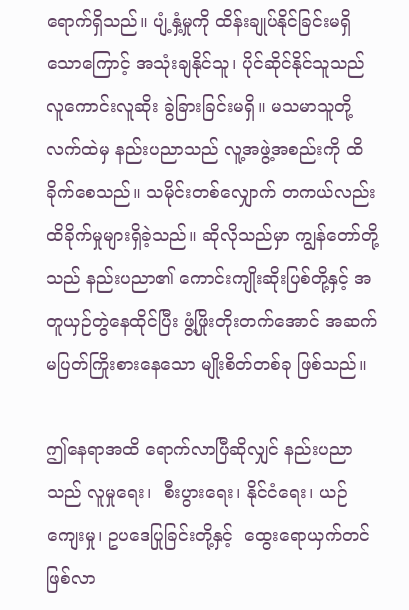ရောက်ရှိသည်။ ပျံ့နှံ့မှုကို ထိန်းချုပ်နိုင်ခြင်းမရှိသောကြောင့် အသုံးချနိုင်သူ၊ ပိုင်ဆိုင်နိုင်သူသည် လူကောင်းလူဆိုး ခွဲခြားခြင်းမရှိ။ မသမာသူတို့ လက်ထဲမှ နည်းပညာသည် လူ့အဖွဲ့အစည်းကို ထိခိုက်စေသည်။ သမိုင်းတစ်လျှောက် တကယ်လည်း ထိခိုက်မှုများရှိခဲ့သည်။ ဆိုလိုသည်မှာ ကျွန်တော်တို့သည် နည်းပညာ၏ ကောင်းကျိုးဆိုးပြစ်တို့နှင့် အတူယှဉ်တွဲနေထိုင်ပြီး ဖွံ့ဖြိုးတိုးတက်အောင် အဆက်မပြတ်ကြိုးစားနေသော မျိုးစိတ်တစ်ခု ဖြစ်သည်။

ဤနေရာအထိ ရောက်လာပြီဆိုလျှင် နည်းပညာသည် လူမှုရေး၊  စီးပွားရေး၊ နိုင်ငံရေး၊ ယဉ်ကျေးမှု၊ ဥပဒေပြုခြင်းတို့နှင့်  ထွေးရောယှက်တင်ဖြစ်လာ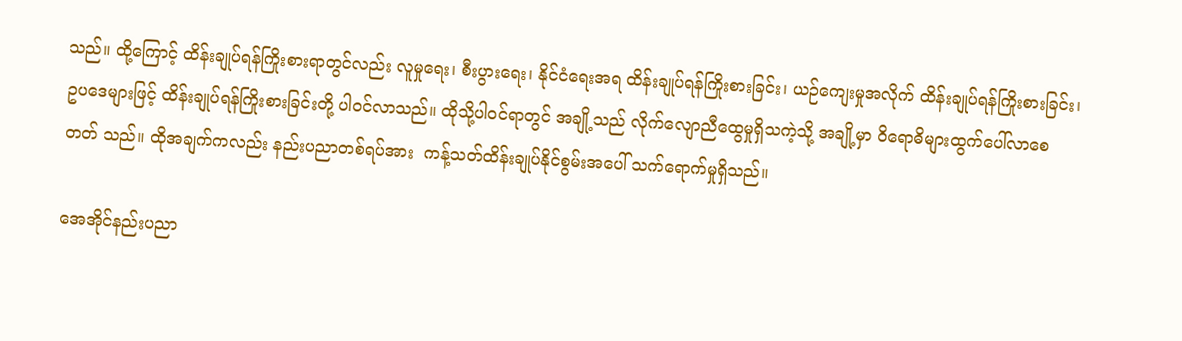သည်။ ထို့ကြောင့် ထိန်းချုပ်ရန်ကြိုးစားရာတွင်လည်း လူမှုရေး၊ စီးပွားရေး၊ နိုင်ငံရေးအရ ထိန်းချုပ်ရန်ကြိုးစားခြင်း၊ ယဉ်ကျေးမှုအလိုက် ထိန်းချုပ်ရန်ကြိုးစားခြင်း၊ ဥပဒေများဖြင့် ထိန်းချုပ်ရန်ကြိုးစားခြင်းတို့ ပါဝင်လာသည်။ ထိုသို့ပါဝင်ရာတွင် အချို့သည် လိုက်လျောညီထွေမှုရှိသကဲ့သို့ အချို့မှာ ဝိရောဓိများထွက်ပေါ်လာစေတတ် သည်။ ထိုအချက်ကလည်း နည်းပညာတစ်ရပ်အား  ကန့်သတ်ထိန်းချုပ်နိုင်စွမ်းအပေါ် သက်ရောက်မှုရှိသည်။

အေအိုင်နည်းပညာ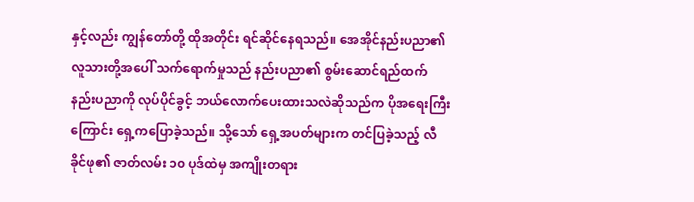နှင့်လည်း ကျွန်တော်တို့ ထိုအတိုင်း ရင်ဆိုင်နေရသည်။ အေအိုင်နည်းပညာ၏ လူသားတို့အပေါ် သက်ရောက်မှုသည် နည်းပညာ၏ စွမ်းဆောင်ရည်ထက် နည်းပညာကို လုပ်ပိုင်ခွင့် ဘယ်လောက်ပေးထားသလဲဆိုသည်က ပိုအရေးကြီးကြောင်း ရှေ့ကပြောခဲ့သည်။ သို့သော် ရှေ့အပတ်များက တင်ပြခဲ့သည့် လီခိုင်ဖု၏ ဇာတ်လမ်း ၁၀ ပုဒ်ထဲမှ အကျိုးတရား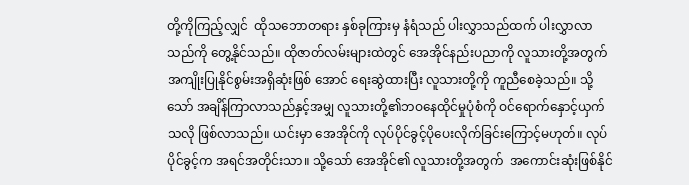တို့ကိုကြည့်လျှင်  ထိုသဘောတရား နှစ်ခုကြားမှ နံရံသည် ပါးလွှာသည်ထက် ပါးလွှာလာသည်ကို တွေ့နိုင်သည်။ ထိုဇာတ်လမ်းများထဲတွင် အေအိုင်နည်းပညာကို လူသားတို့အတွက် အကျိုးပြုနိုင်စွမ်းအရှိဆုံးဖြစ် အောင် ရေးဆွဲထားပြီး လူသားတို့ကို ကူညီစေခဲ့သည်။ သို့သော် အချိန်ကြာလာသည်နှင့်အမျှ လူသားတို့၏ဘဝနေထိုင်မှုပုံစံကို ဝင်ရောက်နှောင့်ယှက်သလို ဖြစ်လာသည်။ ယင်းမှာ အေအိုင်ကို လုပ်ပိုင်ခွင့်ပိုပေးလိုက်ခြင်းကြောင့်မဟုတ်။ လုပ်ပိုင်ခွင့်က အရင်အတိုင်းသာ။ သို့သော် အေအိုင်၏ လူသားတို့အတွက်  အကောင်းဆုံးဖြစ်နိုင်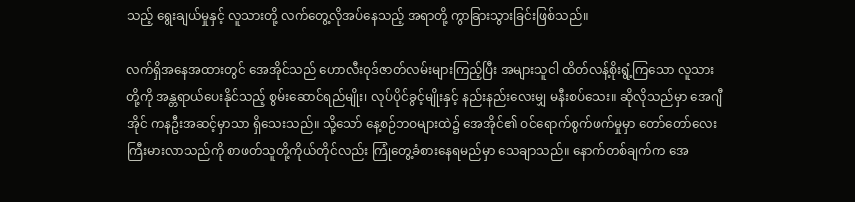သည့် ရွေးချယ်မှုနှင့် လူသားတို့ လက်တွေ့လိုအပ်နေသည့် အရာတို့ ကွာခြားသွားခြင်းဖြစ်သည်။

လက်ရှိအနေအထားတွင် အေအိုင်သည် ဟောလီးဝုဒ်ဇာတ်လမ်းများကြည့်ပြီး အများသူငါ ထိတ်လန့်စိုးရွံ့ကြသော လူသားတို့ကို အန္တရာယ်ပေးနိုင်သည့် စွမ်းဆောင်ရည်မျိုး၊ လုပ်ပိုင်ခွင့်မျိုးနှင့် နည်းနည်းလေးမျှ မနီးစပ်သေး။ ဆိုလိုသည်မှာ အေဂျီအိုင် ကနဦးအဆင့်မှာသာ ရှိသေးသည်။ သို့သော် နေ့စဉ်ဘဝများထဲ၌ အေအိုင်၏ ဝင်ရောက်စွက်ဖက်မှုမှာ တော်တော်လေးကြီးမားလာသည်ကို စာဖတ်သူတို့ကိုယ်တိုင်လည်း ကြုံတွေ့ခံစားနေရမည်မှာ သေချာသည်။ နောက်တစ်ချက်က အေ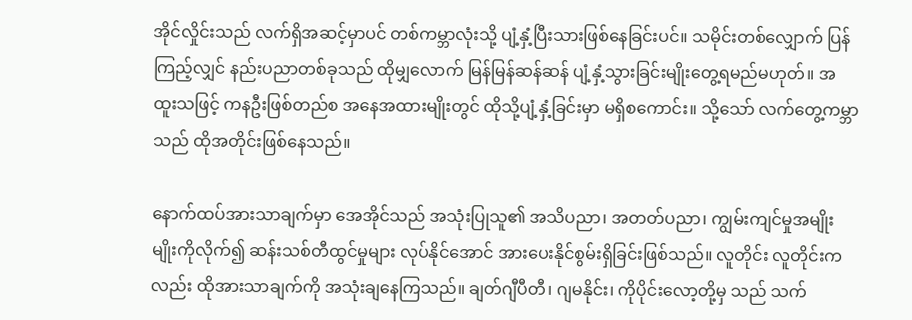အိုင်လှိုင်းသည် လက်ရှိအဆင့်မှာပင် တစ်ကမ္ဘာလုံးသို့ ပျံ့နှံ့ပြီးသားဖြစ်နေခြင်းပင်။ သမိုင်းတစ်လျှောက် ပြန်ကြည့်လျှင် နည်းပညာတစ်ခုသည် ထိုမျှလောက် မြန်မြန်ဆန်ဆန် ပျံ့နှံ့သွားခြင်းမျိုးတွေ့ရမည်မဟုတ်။ အထူးသဖြင့် ကနဦးဖြစ်တည်စ အနေအထားမျိုးတွင် ထိုသို့ပျံ့နှံ့ခြင်းမှာ မရှိစကောင်း။ သို့သော် လက်တွေ့ကမ္ဘာသည် ထိုအတိုင်းဖြစ်နေသည်။

နောက်ထပ်အားသာချက်မှာ အေအိုင်သည် အသုံးပြုသူ၏ အသိပညာ၊ အတတ်ပညာ၊ ကျွမ်းကျင်မှုအမျိုးမျိုးကိုလိုက်၍ ဆန်းသစ်တီထွင်မှုများ လုပ်နိုင်အောင် အားပေးနိုင်စွမ်းရှိခြင်းဖြစ်သည်။ လူတိုင်း လူတိုင်းကလည်း ထိုအားသာချက်ကို အသုံးချနေကြသည်။ ချတ်ဂျီပီတီ၊ ဂျမနိုင်း၊ ကိုပိုင်းလော့တို့မှ သည် သက်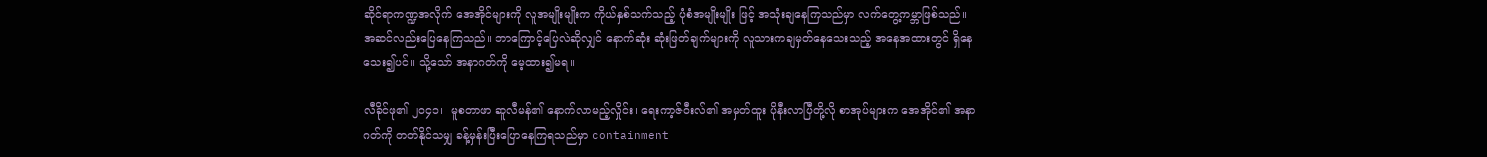ဆိုင်ရာကဏ္ဍအလိုက် အေအိုင်များကို လူအမျိုးမျိုးက ကိုယ်နှစ်သက်သည့် ပုံစံအမျိုးမျိုး ဖြင့် အသုံးချနေကြသည်မှာ လက်တွေ့ကမ္ဘာဖြစ်သည်။  အဆင်လည်းပြေနေကြသည်။ ဘာကြောင့်ပြေလဲဆိုလျှင် နောက်ဆုံး ဆုံးဖြတ်ချက်များကို လူသားကချမှတ်နေသေးသည့် အနေအထားတွင် ရှိနေသေး၍ပင်။ သို့သော် အနာဂတ်ကို မေ့ထား၍မရ။

လီခိုင်ဖု၏ ၂၀၄၁၊  မူစတာဖာ ဆူလီမန်၏ နောက်လာမည့်လှိုင်း၊ ရေးကာ့ဇ်ဝီးလ်၏ အမှတ်ထူး ပိုနီးလာပြီတို့လို စာအုပ်များက အေအိုင်၏ အနာဂတ်ကို တတ်နိုင်သမျှ ခန့်မှန်းပြီးပြောနေကြရသည်မှာ containment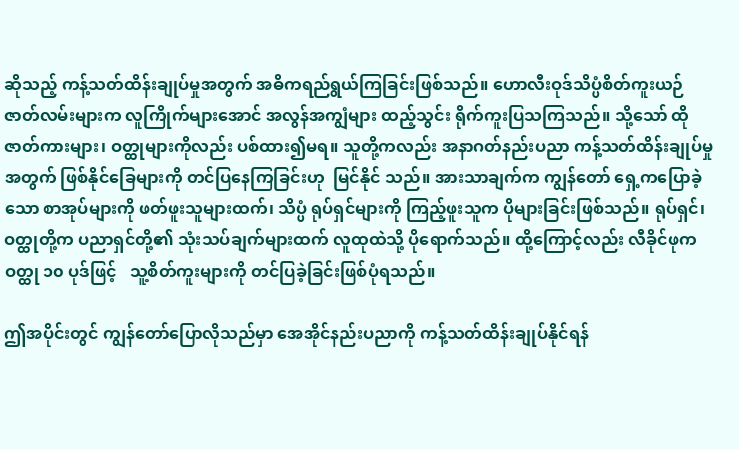ဆိုသည့် ကန့်သတ်ထိန်းချုပ်မှုအတွက် အဓိကရည်ရွယ်ကြခြင်းဖြစ်သည်။ ဟောလီးဝုဒ်သိပ္ပံစိတ်ကူးယဉ်ဇာတ်လမ်းများက လူကြိုက်များအောင် အလွန်အကျွံများ ထည့်သွင်း ရိုက်ကူးပြသကြသည်။ သို့သော် ထိုဇာတ်ကားများ၊ ဝတ္ထုများကိုလည်း ပစ်ထား၍မရ။ သူတို့ကလည်း အနာဂတ်နည်းပညာ ကန့်သတ်ထိန်းချုပ်မှုအတွက် ဖြစ်နိုင်ခြေများကို တင်ပြနေကြခြင်းဟု  မြင်နိုင် သည်။ အားသာချက်က ကျွန်တော် ရှေ့ကပြောခဲ့သော စာအုပ်များကို ဖတ်ဖူးသူများထက်၊ သိပ္ပံ ရုပ်ရှင်များကို ကြည့်ဖူးသူက ပိုများခြင်းဖြစ်သည်။ ရုပ်ရှင်၊ ဝတ္ထုတို့က ပညာရှင်တို့၏ သုံးသပ်ချက်များထက် လူထုထဲသို့ ပိုရောက်သည်။ ထို့ကြောင့်လည်း လီခိုင်ဖုက ဝတ္ထု ၁၀ ပုဒ်ဖြင့်   သူ့စိတ်ကူးများကို တင်ပြခဲ့ခြင်းဖြစ်ပုံရသည်။

ဤအပိုင်းတွင် ကျွန်တော်ပြောလိုသည်မှာ အေအိုင်နည်းပညာကို ကန့်သတ်ထိန်းချုပ်နိုင်ရန်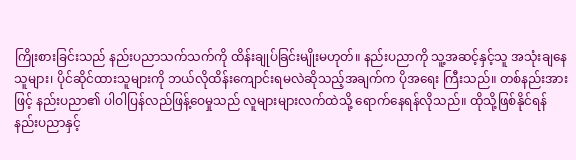ကြိုးစားခြင်းသည် နည်းပညာသက်သက်ကို ထိန်းချုပ်ခြင်းမျိုးမဟုတ်။ နည်းပညာကို သူ့အဆင့်နှင့်သူ အသုံးချနေသူများ၊ ပိုင်ဆိုင်ထားသူများကို ဘယ်လိုထိန်းကျောင်းရမလဲဆိုသည့်အချက်က ပိုအရေး ကြီးသည်။ တစ်နည်းအားဖြင့် နည်းပညာ၏ ပါဝါပြန်လည်ဖြန့်ဝေမှုသည် လူများများလက်ထဲသို့ ရောက်နေရန်လိုသည်။ ထိုသို့ဖြစ်နိုင်ရန် နည်းပညာနှင့်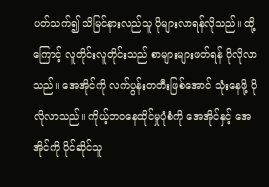ပတ်သက်၍ သိမြင်နားလည်သူ ပိုများလာရန်လိုသည်။ ထို့ကြောင့် လူတိုင်းလူတိုင်းသည် စာများများဖတ်ရန် ပိုလိုလာသည်။ အေအိုင်ကို လက်ပွန်းတတီးဖြစ်အောင် သုံးနေဖို့ ပိုလိုလာသည်။ ကိုယ့်ဘဝနေထိုင်မှုပုံစံကို အေအိုင်နှင့် အေအိုင်ကို ပိုင်ဆိုင်သူ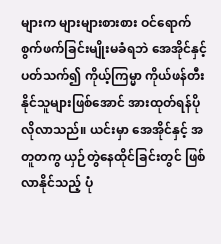များက များများစားစား ဝင်ရောက်စွက်ဖက်ခြင်းမျိုးမခံရဘဲ အေအိုင်နှင့်ပတ်သက်၍ ကိုယ့်ကြမ္မာ ကိုယ်ဖန်တီးနိုင်သူများဖြစ်အောင် အားထုတ်ရန်ပိုလိုလာသည်။ ယင်းမှာ အေအိုင်နှင့် အတူတကွ ယှဉ်တွဲနေထိုင်ခြင်းတွင် ဖြစ်လာနိုင်သည့် ပုံ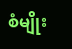စံမျိုး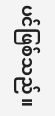ပင်ဖြစ်သည်။